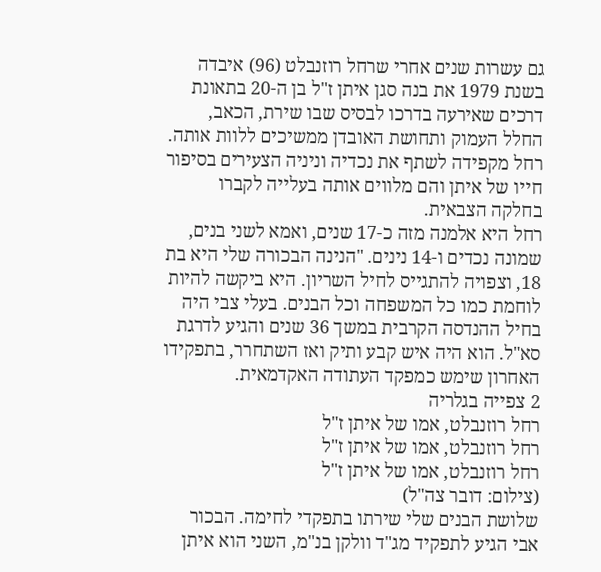גם עשרות שנים אחרי שרחל רוזנבלט (96) איבדה בשנת 1979 את בנה סגן איתן ז"ל בן ה-20 בתאונת דרכים שאירעה בדרכו לבסיס שבו שירת, הכאב, החלל העמוק ותחושת האובדן ממשיכים ללוות אותה. רחל מקפידה לשתף את נכדיה וניניה הצעירים בסיפור חייו של איתן והם מלווים אותה בעלייה לקברו בחלקה הצבאית.
רחל היא אלמנה מזה כ-17 שנים, ואמא לשני בנים, שמונה נכדים ו-14 נינים. "הנינה הבכורה שלי היא בת 18, וצפויה להתגייס לחיל השריון. היא ביקשה להיות לוחמת כמו כל המשפחה וכל הבנים. בעלי צבי היה בחיל ההנדסה הקרבית במשך 36 שנים והגיע לדרגת סא"ל. הוא היה איש קבע ותיק ואז השתחרר, בתפקידו האחרון שימש כמפקד העתודה האקדמאית.
2 צפייה בגלריה
רחל רוזנבלט, אמו של איתן ז"ל
רחל רוזנבלט, אמו של איתן ז"ל
רחל רוזנבלט, אמו של איתן ז"ל
(צילום: דובר צה"ל)
שלושת הבנים שלי שירתו בתפקדי לחימה. הבכור אבי הגיע לתפקיד מג"ד וולקן בנ"מ, השני הוא איתן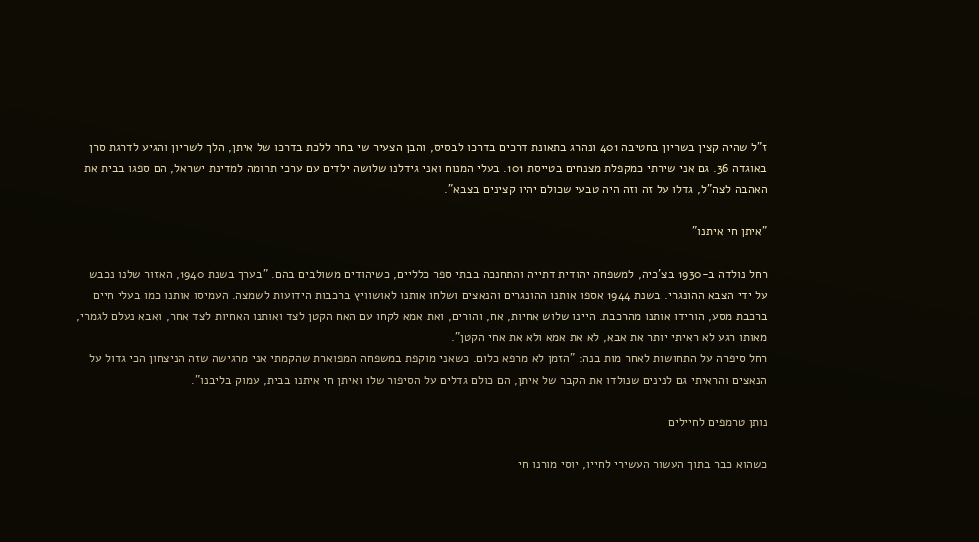ז"ל שהיה קצין בשריון בחטיבה 401 ונהרג בתאונת דרכים בדרכו לבסיס, והבן הצעיר שי בחר ללכת בדרכו של איתן, הלך לשריון והגיע לדרגת סרן באוגדה 36. גם אני שירתי כמקפלת מצנחים בטייסת 101. בעלי המנוח ואני גידלנו שלושה ילדים עם ערכי תרומה למדינת ישראל, הם ספגו בבית את האהבה לצה"ל, גדלו על זה וזה היה טבעי שכולם יהיו קצינים בצבא".

"איתן חי איתנו"

רחל נולדה ב-1930 בצ'כיה, למשפחה יהודית דתייה והתחנכה בבתי ספר כלליים, כשיהודים משולבים בהם. "בערך בשנת 1940, האזור שלנו נכבש על ידי הצבא ההונגרי. בשנת 1944 אספו אותנו ההונגרים והנאצים ושלחו אותנו לאושוויץ ברכבות הידועות לשמצה. העמיסו אותנו כמו בעלי חיים ברכבת מסע, הורידו אותנו מהרכבת. היינו שלוש אחיות, אח, והורים, ואת אמא לקחו עם האח הקטן לצד ואותנו האחיות לצד אחר, ואבא נעלם לגמרי, מאותו רגע לא ראיתי יותר את אבא, לא את אמא ולא את אחי הקטן".
רחל סיפרה על התחושות לאחר מות בנה: "הזמן לא מרפא כלום. כשאני מוקפת במשפחה המפוארת שהקמתי אני מרגישה שזה הניצחון הכי גדול על הנאצים והראיתי גם לנינים שנולדו את הקבר של איתן, הם כולם גדלים על הסיפור שלו ואיתן חי איתנו בבית, עמוק בליבנו".

נותן טרמפים לחיילים

כשהוא כבר בתוך העשור העשירי לחייו, יוסי מורנו חי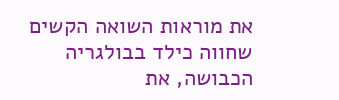את מוראות השואה הקשים שחווה כילד בבולגריה הכבושה, את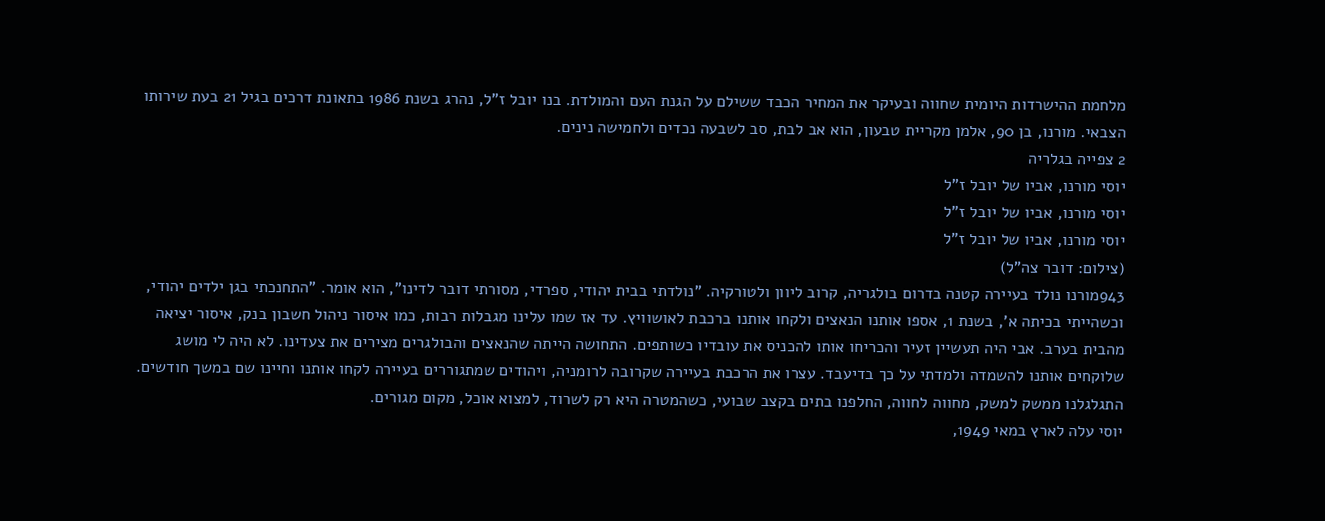מלחמת ההישרדות היומית שחווה ובעיקר את המחיר הכבד ששילם על הגנת העם והמולדת. בנו יובל ז"ל, נהרג בשנת 1986 בתאונת דרכים בגיל 21 בעת שירותו הצבאי. מורנו, בן 90, אלמן מקריית טבעון, הוא אב לבת, סב לשבעה נכדים ולחמישה נינים.
2 צפייה בגלריה
יוסי מורנו, אביו של יובל ז"ל
יוסי מורנו, אביו של יובל ז"ל
יוסי מורנו, אביו של יובל ז"ל
(צילום: דובר צה"ל)
943מורנו נולד בעיירה קטנה בדרום בולגריה, קרוב ליוון ולטורקיה. "נולדתי בבית יהודי, ספרדי, מסורתי דובר לדינו", הוא אומר. "התחנכתי בגן ילדים יהודי, וכשהייתי בכיתה א', בשנת 1, אספו אותנו הנאצים ולקחו אותנו ברכבת לאושוויץ. עד אז שמו עלינו מגבלות רבות, כמו איסור ניהול חשבון בנק, איסור יציאה מהבית בערב. אבי היה תעשיין זעיר והכריחו אותו להכניס את עובדיו כשותפים. התחושה הייתה שהנאצים והבולגרים מצירים את צעדינו. לא היה לי מושג שלוקחים אותנו להשמדה ולמדתי על כך בדיעבד. עצרו את הרכבת בעיירה שקרובה לרומניה, ויהודים שמתגוררים בעיירה לקחו אותנו וחיינו שם במשך חודשים. התגלגלנו ממשק למשק, מחווה לחווה, החלפנו בתים בקצב שבועי, כשהמטרה היא רק לשרוד, למצוא אוכל, מקום מגורים.
יוסי עלה לארץ במאי 1949,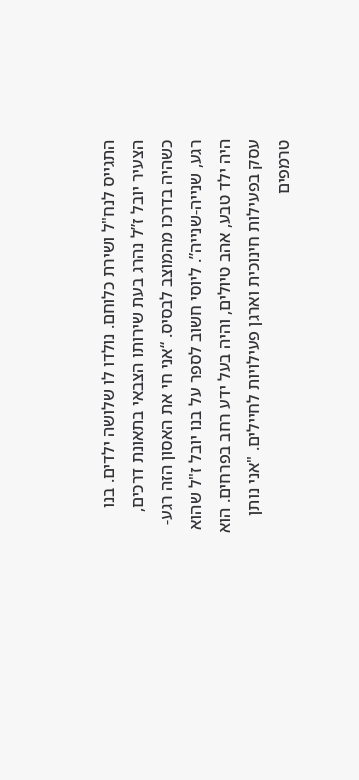התגייס לנח"ל ושירת כלוחם. נולדו לו שלושה ילדים. בנו הצעיר יובל ז”ל נהרג בעת שירותו הצבאי בתאונת דרכים, כשהיה בדרכו מהמוצב לבסיס. “אני חי את האסון הזה רגע-רגע, שנייה-שנייה”. ליוסי חשוב לספר על בנו יובל ז"ל שהוא היה ילד טבע, אהב טיולים, והיה בעל ידע רחב בפרחים. הוא עסק בפעילות חינוכית וארגן פעילויות לחיילים. "אני נותן טרמפים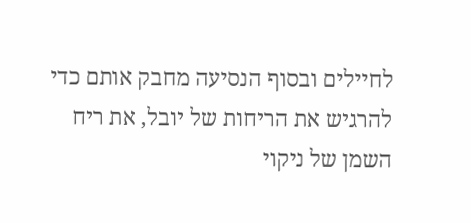לחיילים ובסוף הנסיעה מחבק אותם כדי להרגיש את הריחות של יובל, את ריח השמן של ניקוי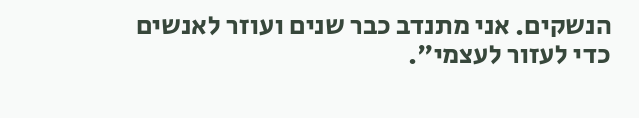הנשקים. אני מתנדב כבר שנים ועוזר לאנשים כדי לעזור לעצמי".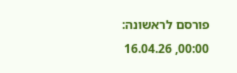פורסם לראשונה: 00:00, 16.04.26